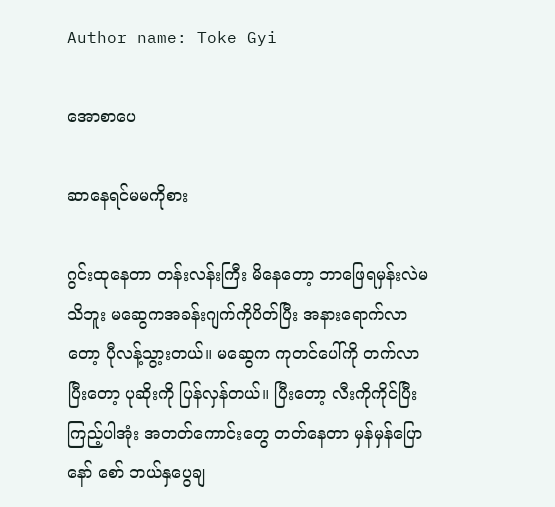Author name: Toke Gyi

အောစာပေ

ဆာနေရင်မမကိုစား

ဂွင်းထုနေတာ တန်းလန်းကြီး မိနေတော့ ဘာဖြေရမှန်းလဲမသိဘူး မဆွေကအခန်းဂျက်ကိုပိတ်ပြီး အနားရောက်လာတော့ ပီုလန့်သွာ့းတယ်။ မဆွေက ကုတင်ပေါ်ကို တက်လာပြီးတော့ ပုဆိုးကို ပြန်လှန်တယ်။ ပြီးတော့ လီးကိုကိုင်ပြီး ကြည့်ပါအုံး အတတ်ကောင်းတွေ တတ်နေတာ မှန်မှန်ပြောနော် စော် ဘယ်နှပွေချ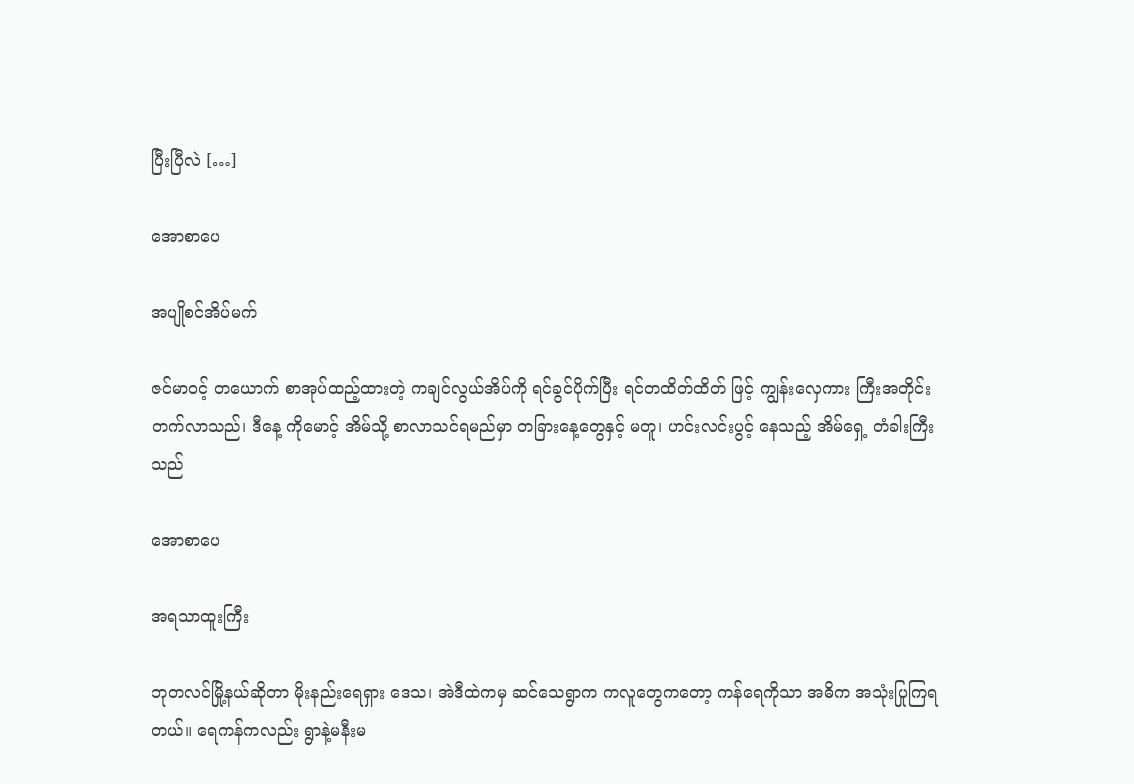ပြီးပြီလဲ […]

အောစာပေ

အပျိုစင်အိပ်မက်

ဇင်မာဝင့် တယောက် စာအုပ်ထည့်ထားတဲ့ ကချင်လွယ်အိပ်ကို ရင်ခွင်ပိုက်ပြီး ရင်တထိတ်ထိတ် ဖြင့် ကျွန်းလှေကား ကြီးအတိုင်း တက်လာသည်၊ ဒီနေ့ ကိုမောင့် အိမ်သို့ စာလာသင်ရမည်မှာ တခြားနေ့တွေနှင့် မတူ၊ ဟင်းလင်းပွင့် နေသည့် အိမ်ရှေ့ တံခါးကြီးသည်

အောစာပေ

အရသာထူးကြီး

ဘုတလင်မြို့နယ်ဆိုတာ မိုးနည်းရေရှား ဒေသ၊ အဲဒီထဲကမှ ဆင်သေရွာက ကလူတွေကတော့ ကန်ရေကိုသာ အဓိက အသုံးပြုကြရတယ်။ ရေကန်ကလည်း ရွာနဲ့မနီးမ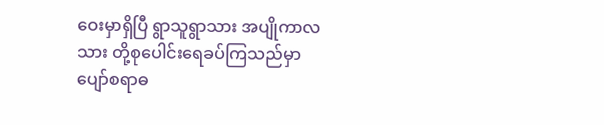ဝေးမှာရှိပြီ ရွာသူရွာသား အပျိုကာလသား တို့စုပေါင်းရေခပ်ကြသည်မှာ ပျော်စရာဓ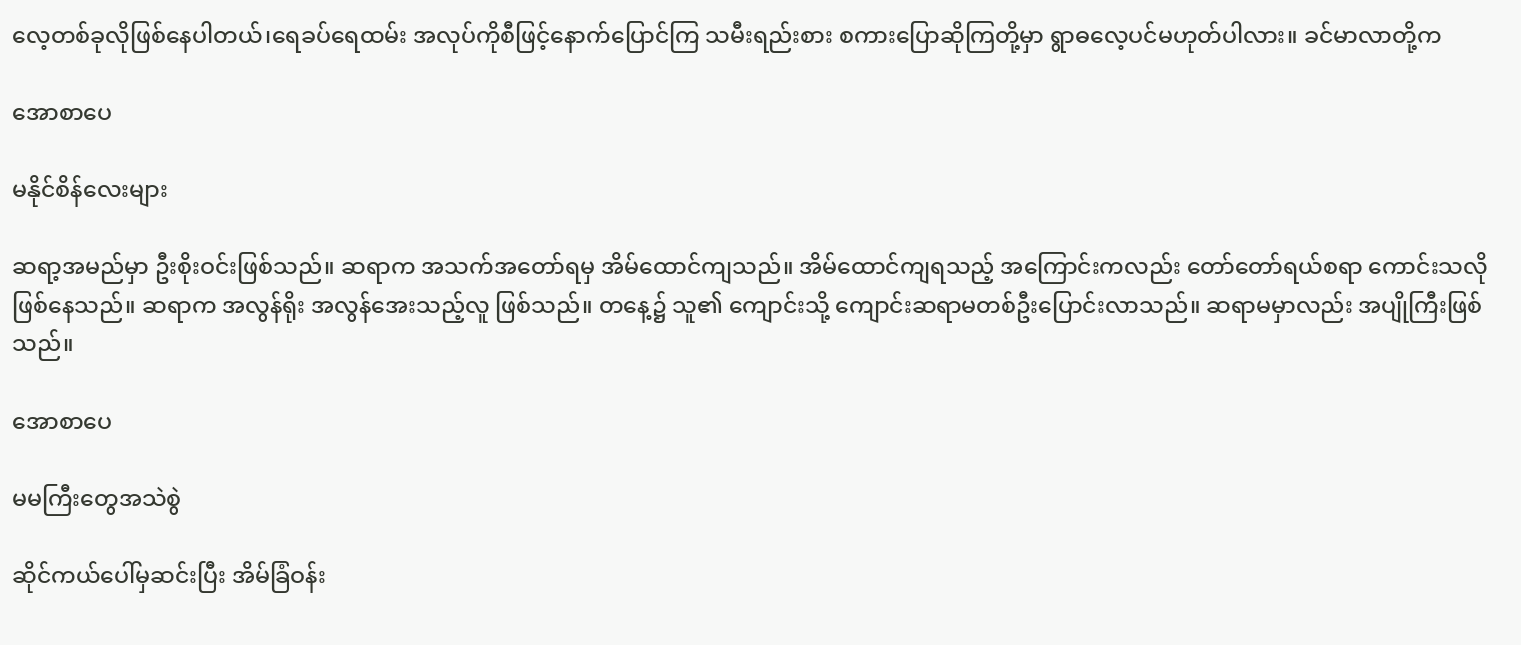လေ့တစ်ခုလိုဖြစ်နေပါတယ်၊ရေခပ်ရေထမ်း အလုပ်ကိုစီဖြင့်နောက်ပြောင်ကြ သမီးရည်းစား စကားပြောဆိုကြတို့မှာ ရွာဓလေ့ပင်မဟုတ်ပါလား။ ခင်မာလာတို့က

အောစာပေ

မနိုင်စိန်လေးများ

ဆရာ့အမည်မှာ ဦးစိုးဝင်းဖြစ်သည်။ ဆရာက အသက်အတော်ရမှ အိမ်ထောင်ကျသည်။ အိမ်ထောင်ကျရသည့် အကြောင်းကလည်း တော်တော်ရယ်စရာ ကောင်းသလို ဖြစ်နေသည်။ ဆရာက အလွန်ရိုး အလွန်အေးသည့်လူ ဖြစ်သည်။ တနေ့၌ သူ၏ ကျောင်းသို့ ကျောင်းဆရာမတစ်ဦးပြောင်းလာသည်။ ဆရာမမှာလည်း အပျိုကြီးဖြစ်သည်။

အောစာပေ

မမကြီးတွေအသဲစွဲ

ဆိုင်ကယ်ပေါ်မှဆင်းပြီး အိမ်ခြံဝန်း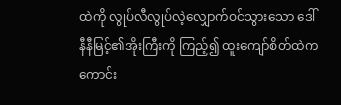ထဲကို လွုပ်လီလွုပ်လဲ့လျှောက်ဝင်သွားသော ဒေါ်နီနီမြင့်၏အိုးကြီးကို ကြည့်၍ ထူးကျော်စိတ်ထဲက ကောင်း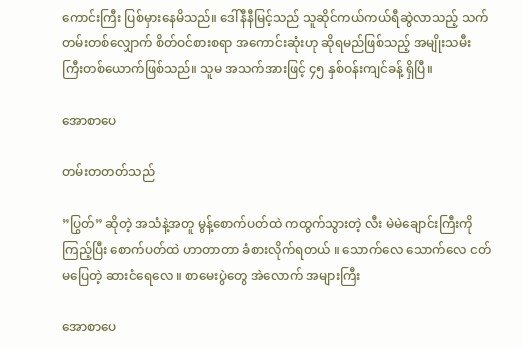ကောင်းကြီး ပြစ်မှားနေမိသည်။ ဒေါ်နီနီမြင့်သည် သူဆိုင်ကယ်ကယ်ရီဆွဲလာသည့် သက်တမ်းတစ်လျှောက် စိတ်ဝင်စားစရာ အကောင်းဆုံးဟု ဆိုရမည်ဖြစ်သည့် အမျိုးသမီးကြီးတစ်ယောက်ဖြစ်သည်။ သူမ အသက်အားဖြင့် ၄၅ နှစ်ဝန်းကျင်ခန့် ရှိပြီ။

အောစာပေ

တမ်းတတတ်သည်

”ပြွတ်” ဆိုတဲ့ အသံနဲ့အတူ မွန့်စောက်ပတ်ထဲ ကထွက်သွားတဲ့ လီး မဲမဲချောင်းကြီးကို ကြည့်ပြီး စောက်ပတ်ထဲ ဟာတာတာ ခံစားလိုက်ရတယ် ။ သောက်လေ သောက်လေ ငတ်မပြေတဲ့ ဆားငံရေလေ ။ စာမေးပွဲတွေ အဲလောက် အများကြီး

အောစာပေ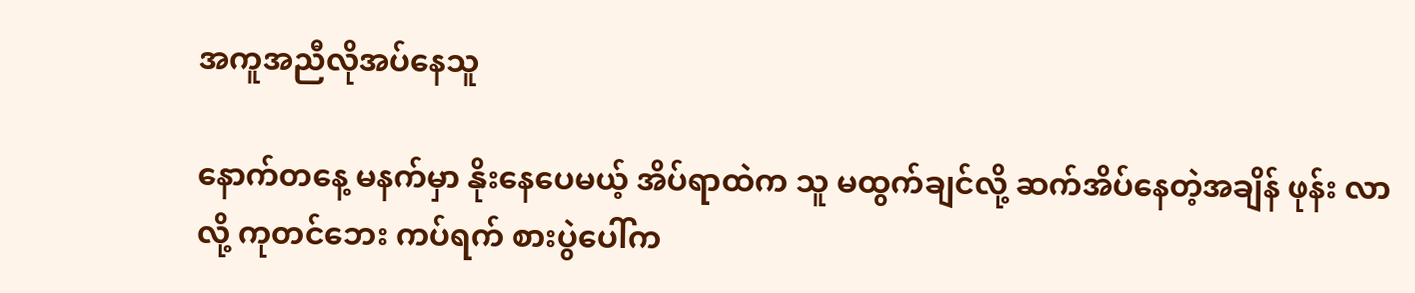အကူအညီလိုအပ်နေသူ

နောက်တနေ့ မနက်မှာ နိုးနေပေမယ့် အိပ်ရာထဲက သူ မထွက်ချင်လို့ ဆက်အိပ်နေတဲ့အချိန် ဖုန်း လာလို့ ကုတင်ဘေး ကပ်ရက် စားပွဲပေါ်က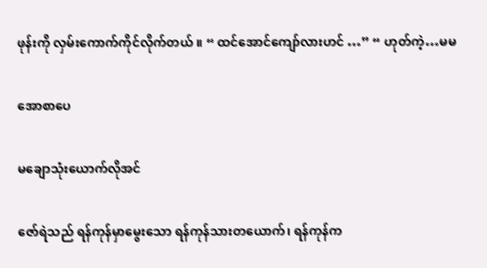ဖုန်းကို လှမ်းကောက်ကိုင်လိုက်တယ် ။ “ ထင်အောင်ကျော်လားဟင် …” “ ဟုတ်ကဲ့…မမ

အောစာပေ

မချောသုံးယောက်လိုအင်

ဇော်ရဲသည် ရန်ကုန်မှာမွေးသော ရန်ကုန်သားတယောက်၊ ရန်ကုန်က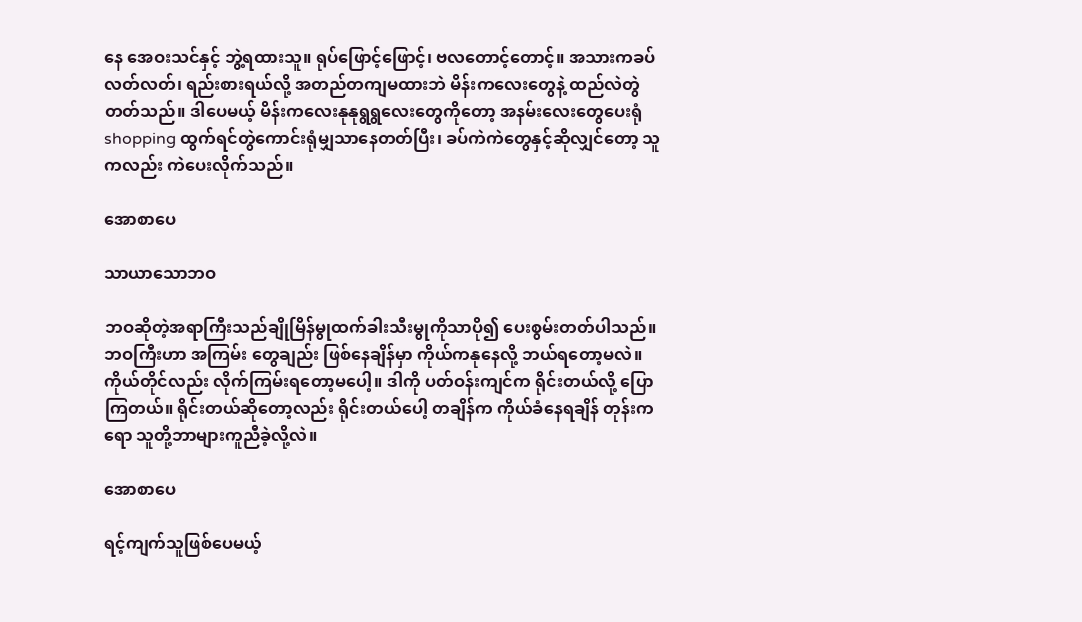နေ အေဝးသင်နှင့် ဘွဲ့ရထားသူ။ ရုပ်ဖြောင့်ဖြောင့်၊ ဗလတောင့်တောင့်။ အသားကခပ်လတ်လတ်၊ ရည်းစားရယ်လို့ အတည်တကျမထားဘဲ မိန်းကလေးတွေနဲ့ ထည်လဲတွဲတတ်သည်။ ဒါပေမယ့် မိန်းကလေးနုနုရွရွလေးတွေကိုတော့ အနမ်းလေးတွေပေးရုံshopping ထွက်ရင်တွဲကောင်းရုံမျှသာနေတတ်ပြီး၊ ခပ်ကဲကဲတွေနှင့်ဆိုလျှင်တော့ သူကလည်း ကဲပေးလိုက်သည်။

အောစာပေ

သာယာသောဘဝ

ဘဝဆိုတဲ့အရာကြီးသည်ချိုမြိန်မွုထက်ခါးသီးမွုကိုသာပို၍ ပေးစွမ်းတတ်ပါသည်။ ဘဝကြီးဟာ အကြမ်း တွေချည်း ဖြစ်နေချိန်မှာ ကိုယ်ကနုနေလို့ ဘယ်ရတော့မလဲ။ ကိုယ်တိုင်လည်း လိုက်ကြမ်းရတော့မပေါ့။ ဒါကို ပတ်ဝန်းကျင်က ရိုင်းတယ်လို့ ပြောကြတယ်။ ရိုင်းတယ်ဆိုတော့လည်း ရိုင်းတယ်ပေါ့ တချိန်က ကိုယ်ခံနေရချိန် တုန်းကရော သူတို့ဘာများကူညီခဲ့လို့လဲ။

အောစာပေ

ရင့်ကျက်သူဖြစ်ပေမယ့်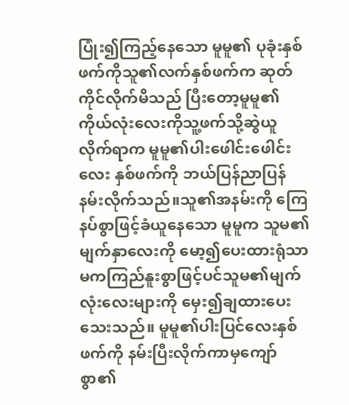ပြုံး၍ကြည့်နေသော မူမူ၏ ပုခုံးနှစ်ဖက်ကိုသူ၏လက်နှစ်ဖက်က ဆုတ်ကိုင်လိုက်မိသည် ပြီးတော့မူမူ၏ကိုယ်လုံးလေးကိုသူ့ဖက်သို့ဆွဲယူလိုက်ရာက မူမူ၏ပါးဖေါင်းဖေါင်းလေး နှစ်ဖက်ကို ဘယ်ပြန်ညာပြန်နမ်းလိုက်သည်။သူ၏အနမ်းကို ကြေနပ်စွာဖြင့်ခံယူနေသော မူမူက သူမ၏မျက်နှာလေးကို မော့၍ပေးထားရုံသာမကကြည်နူးစွာဖြင့်ပင်သူမ၏မျက်လုံးလေးများကို မှေး၍ချထားပေးသေးသည်။ မူမူ၏ပါးပြင်လေးနှစ်ဖက်ကို နမ်းပြီးလိုက်ကာမှကျော်စွာ၏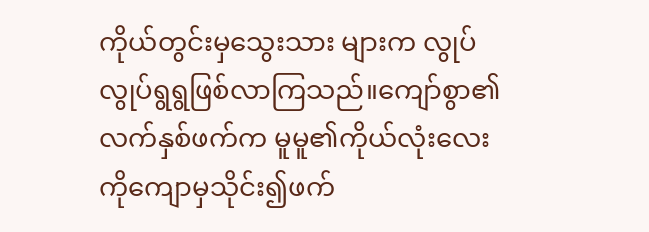ကိုယ်တွင်းမှသွေးသား များက လွုပ်လွုပ်ရွရွဖြစ်လာကြသည်။ကျော်စွာ၏လက်နှစ်ဖက်က မူမူ၏ကိုယ်လုံးလေး ကိုကျောမှသိုင်း၍ဖက်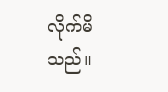လိုက်မိသည်။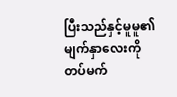ပြီးသည်နှင့်မူမူ၏မျက်နှာလေးကိုတပ်မက်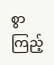စွာ ကြည့်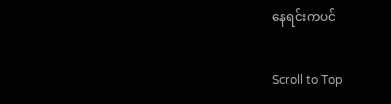နေရင်းကပင်

Scroll to Top